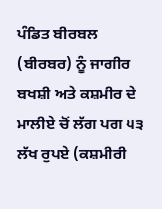ਪੰਡਿਤ ਬੀਰਬਲ (ਬੀਰਬਰ) ਨੂੰ ਜਾਗੀਰ ਬਖਸ਼ੀ ਅਤੇ ਕਸ਼ਮੀਰ ਦੇ ਮਾਲੀਏ ਚੋਂ ਲੱਗ ਪਗ ੫੩ ਲੱਖ ਰੁਪਏ (ਕਸ਼ਮੀਰੀ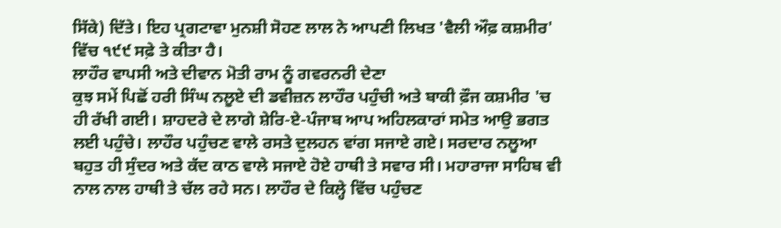ਸਿੱਕੇ) ਦਿੱਤੇ। ਇਹ ਪ੍ਰਗਟਾਵਾ ਮੁਨਸ਼ੀ ਸੋਹਣ ਲਾਲ ਨੇ ਆਪਣੀ ਲਿਖਤ 'ਵੈਲੀ ਔਫ਼ ਕਸ਼ਮੀਰ' ਵਿੱਚ ੧੯੯ ਸਫ਼ੇ ਤੇ ਕੀਤਾ ਹੈ।
ਲਾਹੌਰ ਵਾਪਸੀ ਅਤੇ ਦੀਵਾਨ ਮੋਤੀ ਰਾਮ ਨੂੰ ਗਵਰਨਰੀ ਦੇਣਾ
ਕੁਝ ਸਮੇਂ ਪਿਛੋਂ ਹਰੀ ਸਿੰਘ ਨਲੂਏ ਦੀ ਡਵੀਜ਼ਨ ਲਾਹੌਰ ਪਹੁੰਚੀ ਅਤੇ ਬਾਕੀ ਫ਼ੌਜ ਕਸ਼ਮੀਰ 'ਚ ਹੀ ਰੱਖੀ ਗਈ। ਸ਼ਾਹਦਰੇ ਦੇ ਲਾਗੇ ਸ਼ੇਰਿ-ਏ-ਪੰਜਾਬ ਆਪ ਅਹਿਲਕਾਰਾਂ ਸਮੇਤ ਆਉ ਭਗਤ ਲਈ ਪਹੁੰਚੇ। ਲਾਹੌਰ ਪਹੁੰਚਣ ਵਾਲੇ ਰਸਤੇ ਦੁਲਹਨ ਵਾਂਗ ਸਜਾਏ ਗਏ। ਸਰਦਾਰ ਨਲੂਆ ਬਹੁਤ ਹੀ ਸੁੰਦਰ ਅਤੇ ਕੱਦ ਕਾਠ ਵਾਲੇ ਸਜਾਏ ਹੋਏ ਹਾਥੀ ਤੇ ਸਵਾਰ ਸੀ। ਮਹਾਰਾਜਾ ਸਾਹਿਬ ਵੀ ਨਾਲ ਨਾਲ ਹਾਥੀ ਤੇ ਚੱਲ ਰਹੇ ਸਨ। ਲਾਹੌਰ ਦੇ ਕਿਲ੍ਹੇ ਵਿੱਚ ਪਹੁੰਚਣ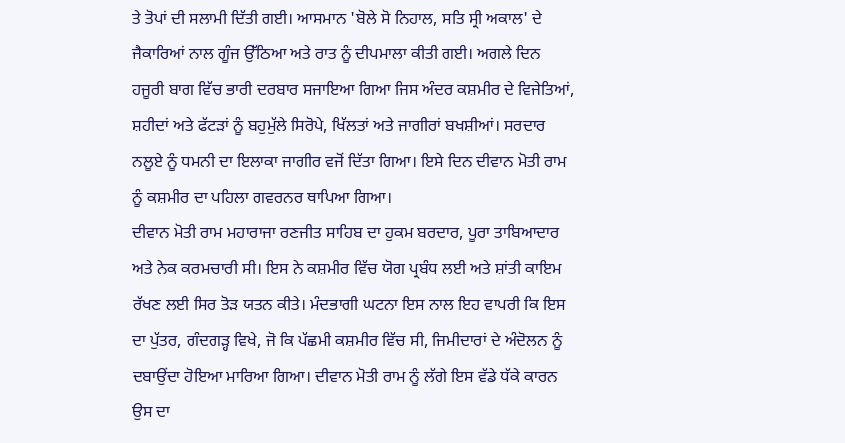ਤੇ ਤੋਪਾਂ ਦੀ ਸਲਾਮੀ ਦਿੱਤੀ ਗਈ। ਆਸਮਾਨ 'ਬੋਲੇ ਸੋ ਨਿਹਾਲ, ਸਤਿ ਸ੍ਰੀ ਅਕਾਲ' ਦੇ ਜੈਕਾਰਿਆਂ ਨਾਲ ਗੂੰਜ ਉੱਠਿਆ ਅਤੇ ਰਾਤ ਨੂੰ ਦੀਪਮਾਲਾ ਕੀਤੀ ਗਈ। ਅਗਲੇ ਦਿਨ ਹਜੂਰੀ ਬਾਗ ਵਿੱਚ ਭਾਰੀ ਦਰਬਾਰ ਸਜਾਇਆ ਗਿਆ ਜਿਸ ਅੰਦਰ ਕਸ਼ਮੀਰ ਦੇ ਵਿਜੇਤਿਆਂ, ਸ਼ਹੀਦਾਂ ਅਤੇ ਫੱਟੜਾਂ ਨੂੰ ਬਹੁਮੁੱਲੇ ਸਿਰੋਪੇ, ਖਿੱਲਤਾਂ ਅਤੇ ਜਾਗੀਰਾਂ ਬਖਸ਼ੀਆਂ। ਸਰਦਾਰ ਨਲੂਏ ਨੂੰ ਧਮਨੀ ਦਾ ਇਲਾਕਾ ਜਾਗੀਰ ਵਜੋਂ ਦਿੱਤਾ ਗਿਆ। ਇਸੇ ਦਿਨ ਦੀਵਾਨ ਮੋਤੀ ਰਾਮ ਨੂੰ ਕਸ਼ਮੀਰ ਦਾ ਪਹਿਲਾ ਗਵਰਨਰ ਥਾਪਿਆ ਗਿਆ।
ਦੀਵਾਨ ਮੋਤੀ ਰਾਮ ਮਹਾਰਾਜਾ ਰਣਜੀਤ ਸਾਹਿਬ ਦਾ ਹੁਕਮ ਬਰਦਾਰ, ਪੂਰਾ ਤਾਬਿਆਦਾਰ ਅਤੇ ਨੇਕ ਕਰਮਚਾਰੀ ਸੀ। ਇਸ ਨੇ ਕਸ਼ਮੀਰ ਵਿੱਚ ਯੋਗ ਪ੍ਰਬੰਧ ਲਈ ਅਤੇ ਸ਼ਾਂਤੀ ਕਾਇਮ ਰੱਖਣ ਲਈ ਸਿਰ ਤੋੜ ਯਤਨ ਕੀਤੇ। ਮੰਦਭਾਗੀ ਘਟਨਾ ਇਸ ਨਾਲ ਇਹ ਵਾਪਰੀ ਕਿ ਇਸ ਦਾ ਪੁੱਤਰ, ਗੰਦਗੜ੍ਹ ਵਿਖੇ, ਜੋ ਕਿ ਪੱਛਮੀ ਕਸ਼ਮੀਰ ਵਿੱਚ ਸੀ, ਜਿਮੀਦਾਰਾਂ ਦੇ ਅੰਦੋਲਨ ਨੂੰ ਦਬਾਉਂਦਾ ਹੋਇਆ ਮਾਰਿਆ ਗਿਆ। ਦੀਵਾਨ ਮੋਤੀ ਰਾਮ ਨੂੰ ਲੱਗੇ ਇਸ ਵੱਡੇ ਧੱਕੇ ਕਾਰਨ ਉਸ ਦਾ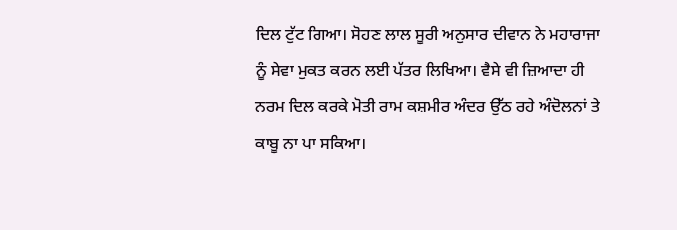ਦਿਲ ਟੁੱਟ ਗਿਆ। ਸੋਹਣ ਲਾਲ ਸੂਰੀ ਅਨੁਸਾਰ ਦੀਵਾਨ ਨੇ ਮਹਾਰਾਜਾ ਨੂੰ ਸੇਵਾ ਮੁਕਤ ਕਰਨ ਲਈ ਪੱਤਰ ਲਿਖਿਆ। ਵੈਸੇ ਵੀ ਜ਼ਿਆਦਾ ਹੀ ਨਰਮ ਦਿਲ ਕਰਕੇ ਮੋਤੀ ਰਾਮ ਕਸ਼ਮੀਰ ਅੰਦਰ ਉੱਠ ਰਹੇ ਅੰਦੋਲਨਾਂ ਤੇ ਕਾਬੂ ਨਾ ਪਾ ਸਕਿਆ।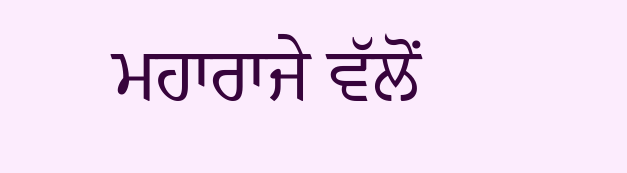ਮਹਾਰਾਜੇ ਵੱਲੋਂ